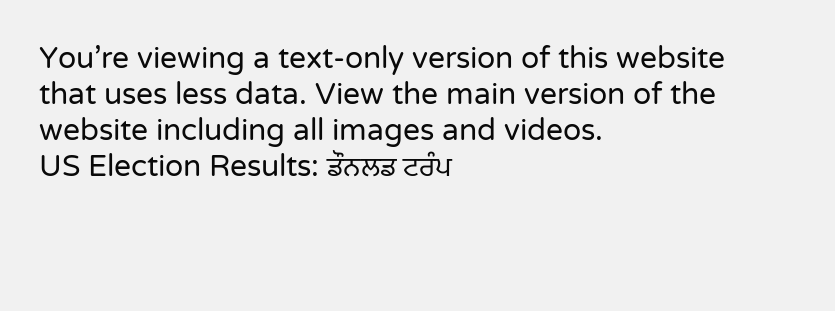You’re viewing a text-only version of this website that uses less data. View the main version of the website including all images and videos.
US Election Results: ਡੌਨਲਡ ਟਰੰਪ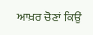ਆਖ਼ਰ ਚੋਣਾਂ ਕਿਉਂ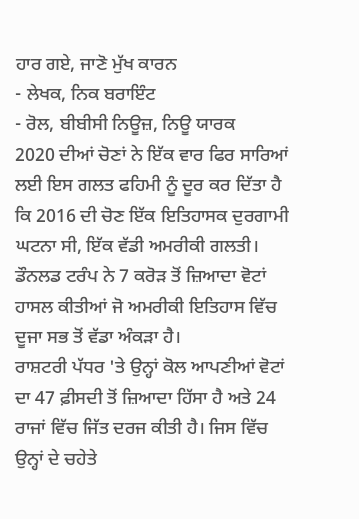ਹਾਰ ਗਏ, ਜਾਣੋ ਮੁੱਖ ਕਾਰਨ
- ਲੇਖਕ, ਨਿਕ ਬਰਾਇੰਟ
- ਰੋਲ, ਬੀਬੀਸੀ ਨਿਊਜ਼, ਨਿਊ ਯਾਰਕ
2020 ਦੀਆਂ ਚੋਣਾਂ ਨੇ ਇੱਕ ਵਾਰ ਫਿਰ ਸਾਰਿਆਂ ਲਈ ਇਸ ਗਲਤ ਫਹਿਮੀ ਨੂੰ ਦੂਰ ਕਰ ਦਿੱਤਾ ਹੈ ਕਿ 2016 ਦੀ ਚੋਣ ਇੱਕ ਇਤਿਹਾਸਕ ਦੁਰਗਾਮੀ ਘਟਨਾ ਸੀ, ਇੱਕ ਵੱਡੀ ਅਮਰੀਕੀ ਗਲਤੀ।
ਡੌਨਲਡ ਟਰੰਪ ਨੇ 7 ਕਰੋੜ ਤੋਂ ਜ਼ਿਆਦਾ ਵੋਟਾਂ ਹਾਸਲ ਕੀਤੀਆਂ ਜੋ ਅਮਰੀਕੀ ਇਤਿਹਾਸ ਵਿੱਚ ਦੂਜਾ ਸਭ ਤੋਂ ਵੱਡਾ ਅੰਕੜਾ ਹੈ।
ਰਾਸ਼ਟਰੀ ਪੱਧਰ 'ਤੇ ਉਨ੍ਹਾਂ ਕੋਲ ਆਪਣੀਆਂ ਵੋਟਾਂ ਦਾ 47 ਫ਼ੀਸਦੀ ਤੋਂ ਜ਼ਿਆਦਾ ਹਿੱਸਾ ਹੈ ਅਤੇ 24 ਰਾਜਾਂ ਵਿੱਚ ਜਿੱਤ ਦਰਜ ਕੀਤੀ ਹੈ। ਜਿਸ ਵਿੱਚ ਉਨ੍ਹਾਂ ਦੇ ਚਹੇਤੇ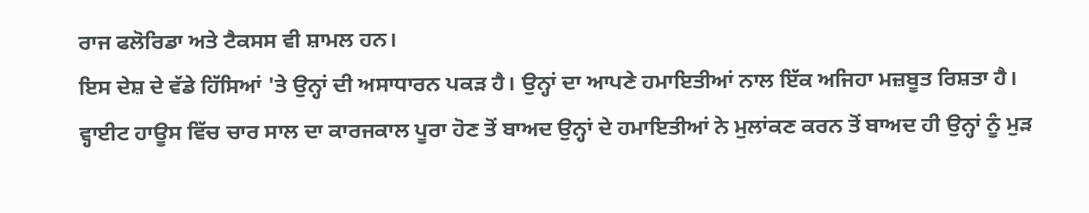ਰਾਜ ਫਲੋਰਿਡਾ ਅਤੇ ਟੈਕਸਸ ਵੀ ਸ਼ਾਮਲ ਹਨ।
ਇਸ ਦੇਸ਼ ਦੇ ਵੱਡੇ ਹਿੱਸਿਆਂ 'ਤੇ ਉਨ੍ਹਾਂ ਦੀ ਅਸਾਧਾਰਨ ਪਕੜ ਹੈ। ਉਨ੍ਹਾਂ ਦਾ ਆਪਣੇ ਹਮਾਇਤੀਆਂ ਨਾਲ ਇੱਕ ਅਜਿਹਾ ਮਜ਼ਬੂਤ ਰਿਸ਼ਤਾ ਹੈ।
ਵ੍ਹਾਈਟ ਹਾਊਸ ਵਿੱਚ ਚਾਰ ਸਾਲ ਦਾ ਕਾਰਜਕਾਲ ਪੂਰਾ ਹੋਣ ਤੋਂ ਬਾਅਦ ਉਨ੍ਹਾਂ ਦੇ ਹਮਾਇਤੀਆਂ ਨੇ ਮੁਲਾਂਕਣ ਕਰਨ ਤੋਂ ਬਾਅਦ ਹੀ ਉਨ੍ਹਾਂ ਨੂੰ ਮੁੜ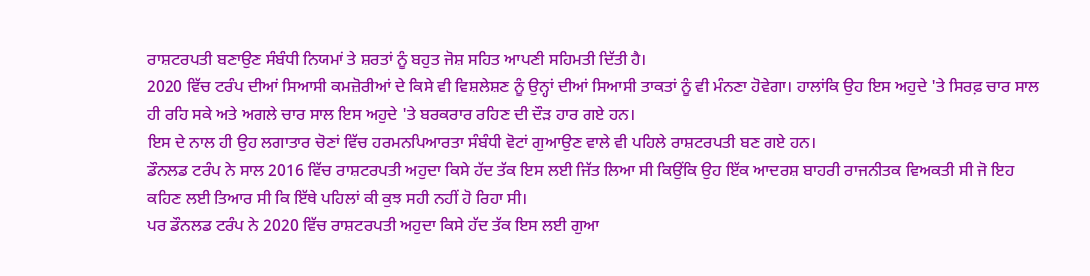ਰਾਸ਼ਟਰਪਤੀ ਬਣਾਉਣ ਸੰਬੰਧੀ ਨਿਯਮਾਂ ਤੇ ਸ਼ਰਤਾਂ ਨੂੰ ਬਹੁਤ ਜੋਸ਼ ਸਹਿਤ ਆਪਣੀ ਸਹਿਮਤੀ ਦਿੱਤੀ ਹੈ।
2020 ਵਿੱਚ ਟਰੰਪ ਦੀਆਂ ਸਿਆਸੀ ਕਮਜ਼ੋਰੀਆਂ ਦੇ ਕਿਸੇ ਵੀ ਵਿਸ਼ਲੇਸ਼ਣ ਨੂੰ ਉਨ੍ਹਾਂ ਦੀਆਂ ਸਿਆਸੀ ਤਾਕਤਾਂ ਨੂੰ ਵੀ ਮੰਨਣਾ ਹੋਵੇਗਾ। ਹਾਲਾਂਕਿ ਉਹ ਇਸ ਅਹੁਦੇ 'ਤੇ ਸਿਰਫ਼ ਚਾਰ ਸਾਲ ਹੀ ਰਹਿ ਸਕੇ ਅਤੇ ਅਗਲੇ ਚਾਰ ਸਾਲ ਇਸ ਅਹੁਦੇ 'ਤੇ ਬਰਕਰਾਰ ਰਹਿਣ ਦੀ ਦੌੜ ਹਾਰ ਗਏ ਹਨ।
ਇਸ ਦੇ ਨਾਲ ਹੀ ਉਹ ਲਗਾਤਾਰ ਚੋਣਾਂ ਵਿੱਚ ਹਰਮਨਪਿਆਰਤਾ ਸੰਬੰਧੀ ਵੋਟਾਂ ਗੁਆਉਣ ਵਾਲੇ ਵੀ ਪਹਿਲੇ ਰਾਸ਼ਟਰਪਤੀ ਬਣ ਗਏ ਹਨ।
ਡੌਨਲਡ ਟਰੰਪ ਨੇ ਸਾਲ 2016 ਵਿੱਚ ਰਾਸ਼ਟਰਪਤੀ ਅਹੁਦਾ ਕਿਸੇ ਹੱਦ ਤੱਕ ਇਸ ਲਈ ਜਿੱਤ ਲਿਆ ਸੀ ਕਿਉਂਕਿ ਉਹ ਇੱਕ ਆਦਰਸ਼ ਬਾਹਰੀ ਰਾਜਨੀਤਕ ਵਿਅਕਤੀ ਸੀ ਜੋ ਇਹ ਕਹਿਣ ਲਈ ਤਿਆਰ ਸੀ ਕਿ ਇੱਥੇ ਪਹਿਲਾਂ ਕੀ ਕੁਝ ਸਹੀ ਨਹੀਂ ਹੋ ਰਿਹਾ ਸੀ।
ਪਰ ਡੌਨਲਡ ਟਰੰਪ ਨੇ 2020 ਵਿੱਚ ਰਾਸ਼ਟਰਪਤੀ ਅਹੁਦਾ ਕਿਸੇ ਹੱਦ ਤੱਕ ਇਸ ਲਈ ਗੁਆ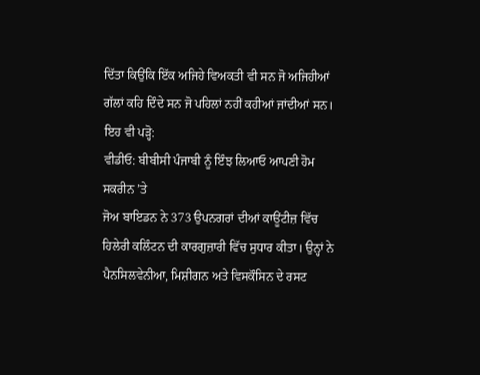ਦਿੱਤਾ ਕਿਉਂਕਿ ਇੱਕ ਅਜਿਹੇ ਵਿਅਕਤੀ ਵੀ ਸਨ ਜੋ ਅਜਿਹੀਆਂ ਗੱਲਾਂ ਕਹਿ ਦਿੰਦੇ ਸਨ ਜੋ ਪਹਿਲਾਂ ਨਹੀਂ ਕਹੀਆਂ ਜਾਂਦੀਆਂ ਸਨ।
ਇਹ ਵੀ ਪੜ੍ਹੋ:
ਵੀਡੀਓ: ਬੀਬੀਸੀ ਪੰਜਾਬੀ ਨੂੰ ਇੰਝ ਲਿਆਓ ਆਪਣੀ ਹੋਮ ਸਕਰੀਨ ’ਤੇ
ਜੋਅ ਬਾਇਡਨ ਨੇ 373 ਉਪਨਗਰਾਂ ਦੀਆਂ ਕਾਊਂਟੀਜ਼ ਵਿੱਚ ਹਿਲੇਰੀ ਕਲਿੰਟਨ ਦੀ ਕਾਰਗੁਜ਼ਾਰੀ ਵਿੱਚ ਸੁਧਾਰ ਕੀਤਾ। ਉਨ੍ਹਾਂ ਨੇ ਪੈਨਸਿਲਵੇਨੀਆ, ਮਿਸ਼ੀਗਨ ਅਤੇ ਵਿਸਕੌਸਿਨ ਦੇ ਰਸਟ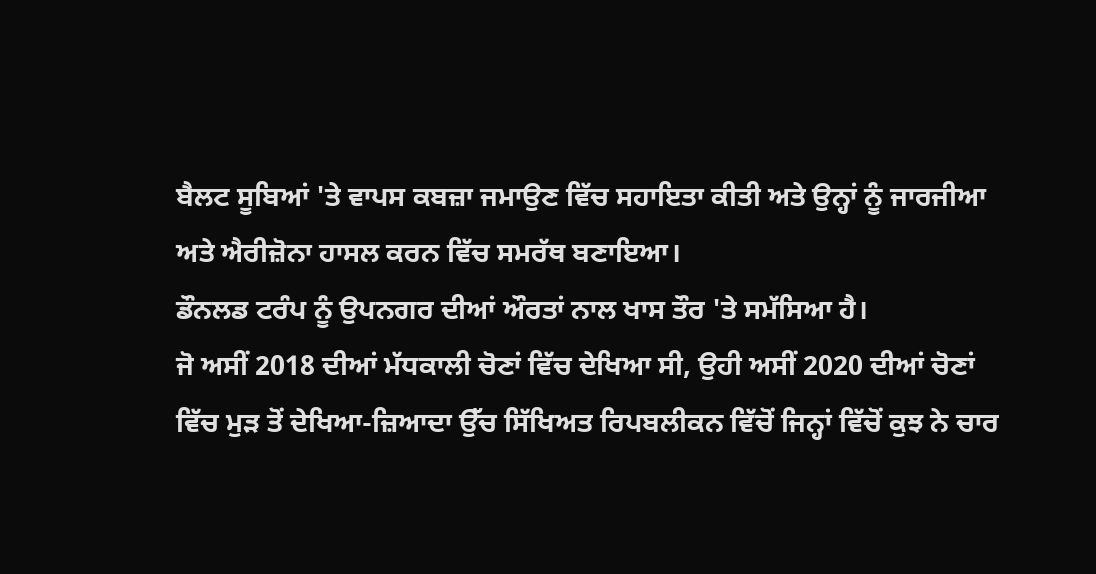ਬੈਲਟ ਸੂਬਿਆਂ 'ਤੇ ਵਾਪਸ ਕਬਜ਼ਾ ਜਮਾਉਣ ਵਿੱਚ ਸਹਾਇਤਾ ਕੀਤੀ ਅਤੇ ਉਨ੍ਹਾਂ ਨੂੰ ਜਾਰਜੀਆ ਅਤੇ ਐਰੀਜ਼ੋਨਾ ਹਾਸਲ ਕਰਨ ਵਿੱਚ ਸਮਰੱਥ ਬਣਾਇਆ।
ਡੌਨਲਡ ਟਰੰਪ ਨੂੰ ਉਪਨਗਰ ਦੀਆਂ ਔਰਤਾਂ ਨਾਲ ਖਾਸ ਤੌਰ 'ਤੇ ਸਮੱਸਿਆ ਹੈ।
ਜੋ ਅਸੀਂ 2018 ਦੀਆਂ ਮੱਧਕਾਲੀ ਚੋਣਾਂ ਵਿੱਚ ਦੇਖਿਆ ਸੀ, ਉਹੀ ਅਸੀਂ 2020 ਦੀਆਂ ਚੋਣਾਂ ਵਿੱਚ ਮੁੜ ਤੋਂ ਦੇਖਿਆ-ਜ਼ਿਆਦਾ ਉੱਚ ਸਿੱਖਿਅਤ ਰਿਪਬਲੀਕਨ ਵਿੱਚੋਂ ਜਿਨ੍ਹਾਂ ਵਿੱਚੋਂ ਕੁਝ ਨੇ ਚਾਰ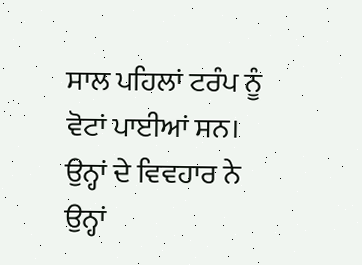ਸਾਲ ਪਹਿਲਾਂ ਟਰੰਪ ਨੂੰ ਵੋਟਾਂ ਪਾਈਆਂ ਸਨ।
ਉਨ੍ਹਾਂ ਦੇ ਵਿਵਹਾਰ ਨੇ ਉਨ੍ਹਾਂ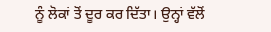ਨੂੰ ਲੋਕਾਂ ਤੋਂ ਦੂਰ ਕਰ ਦਿੱਤਾ। ਉਨ੍ਹਾਂ ਵੱਲੋਂ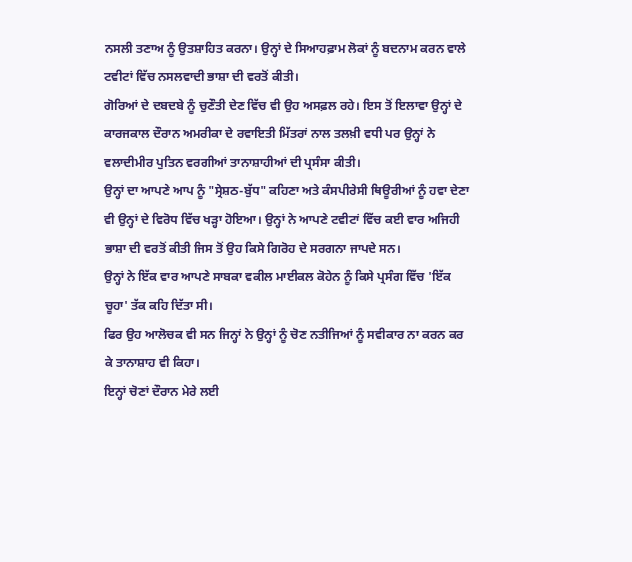ਨਸਲੀ ਤਣਾਅ ਨੂੰ ਉਤਸ਼ਾਹਿਤ ਕਰਨਾ। ਉਨ੍ਹਾਂ ਦੇ ਸਿਆਹਫ਼ਾਮ ਲੋਕਾਂ ਨੂੰ ਬਦਨਾਮ ਕਰਨ ਵਾਲੇ ਟਵੀਟਾਂ ਵਿੱਚ ਨਸਲਵਾਦੀ ਭਾਸ਼ਾ ਦੀ ਵਰਤੋਂ ਕੀਤੀ।
ਗੋਰਿਆਂ ਦੇ ਦਬਦਬੇ ਨੂੰ ਚੁਣੌਤੀ ਦੇਣ ਵਿੱਚ ਵੀ ਉਹ ਅਸਫ਼ਲ ਰਹੇ। ਇਸ ਤੋਂ ਇਲਾਵਾ ਉਨ੍ਹਾਂ ਦੇ ਕਾਰਜਕਾਲ ਦੌਰਾਨ ਅਮਰੀਕਾ ਦੇ ਰਵਾਇਤੀ ਮਿੱਤਰਾਂ ਨਾਲ ਤਲਖ਼ੀ ਵਧੀ ਪਰ ਉਨ੍ਹਾਂ ਨੇ ਵਲਾਦੀਮੀਰ ਪੁਤਿਨ ਵਰਗੀਆਂ ਤਾਨਾਸ਼ਾਹੀਆਂ ਦੀ ਪ੍ਰਸੰਸਾ ਕੀਤੀ।
ਉਨ੍ਹਾਂ ਦਾ ਆਪਣੇ ਆਪ ਨੂੰ "ਸ੍ਰੇਸ਼ਠ-ਬੁੱਧ" ਕਹਿਣਾ ਅਤੇ ਕੰਸਪੀਰੇਸੀ ਥਿਊਰੀਆਂ ਨੂੰ ਹਵਾ ਦੇਣਾ ਵੀ ਉਨ੍ਹਾਂ ਦੇ ਵਿਰੋਧ ਵਿੱਚ ਖੜ੍ਹਾ ਹੋਇਆ। ਉਨ੍ਹਾਂ ਨੇ ਆਪਣੇ ਟਵੀਟਾਂ ਵਿੱਚ ਕਈ ਵਾਰ ਅਜਿਹੀ ਭਾਸ਼ਾ ਦੀ ਵਰਤੋਂ ਕੀਤੀ ਜਿਸ ਤੋਂ ਉਹ ਕਿਸੇ ਗਿਰੋਹ ਦੇ ਸਰਗਨਾ ਜਾਪਦੇ ਸਨ।
ਉਨ੍ਹਾਂ ਨੇ ਇੱਕ ਵਾਰ ਆਪਣੇ ਸਾਬਕਾ ਵਕੀਲ ਮਾਈਕਲ ਕੋਹੇਨ ਨੂੰ ਕਿਸੇ ਪ੍ਰਸੰਗ ਵਿੱਚ 'ਇੱਕ ਚੂਹਾ' ਤੱਕ ਕਹਿ ਦਿੱਤਾ ਸੀ।
ਫਿਰ ਉਹ ਆਲੋਚਕ ਵੀ ਸਨ ਜਿਨ੍ਹਾਂ ਨੇ ਉਨ੍ਹਾਂ ਨੂੰ ਚੋਣ ਨਤੀਜਿਆਂ ਨੂੰ ਸਵੀਕਾਰ ਨਾ ਕਰਨ ਕਰ ਕੇ ਤਾਨਾਸ਼ਾਹ ਵੀ ਕਿਹਾ।
ਇਨ੍ਹਾਂ ਚੋਣਾਂ ਦੌਰਾਨ ਮੇਰੇ ਲਈ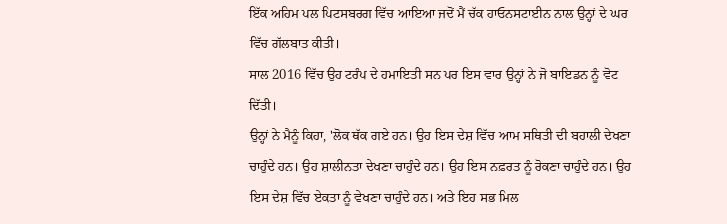ਇੱਕ ਅਹਿਮ ਪਲ ਪਿਟਸਬਰਗ ਵਿੱਚ ਆਇਆ ਜਦੋਂ ਮੈਂ ਚੱਕ ਹਾਓਨਸਟਾਈਨ ਨਾਲ ਉਨ੍ਹਾਂ ਦੇ ਘਰ ਵਿੱਚ ਗੱਲਬਾਤ ਕੀਤੀ।
ਸਾਲ 2016 ਵਿੱਚ ਉਹ ਟਰੰਪ ਦੇ ਹਮਾਇਤੀ ਸਨ ਪਰ ਇਸ ਵਾਰ ਉਨ੍ਹਾਂ ਨੇ ਜੋ ਬਾਇਡਨ ਨੂੰ ਵੋਟ ਦਿੱਤੀ।
ਉਨ੍ਹਾਂ ਨੇ ਮੈਨੂੰ ਕਿਹਾ, 'ਲੋਕ ਥੱਕ ਗਏ ਹਨ। ਉਹ ਇਸ ਦੇਸ਼ ਵਿੱਚ ਆਮ ਸਥਿਤੀ ਦੀ ਬਹਾਲੀ ਦੇਖਣਾ ਚਾਹੁੰਦੇ ਹਨ। ਉਹ ਸ਼ਾਲੀਨਤਾ ਦੇਖਣਾ ਚਾਹੁੰਦੇ ਹਨ। ਉਹ ਇਸ ਨਫ਼ਰਤ ਨੂੰ ਰੋਕਣਾ ਚਾਹੁੰਦੇ ਹਨ। ਉਹ ਇਸ ਦੇਸ਼ ਵਿੱਚ ਏਕਤਾ ਨੂੰ ਵੇਖਣਾ ਚਾਹੁੰਦੇ ਹਨ। ਅਤੇ ਇਹ ਸਭ ਮਿਲ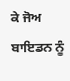ਕੇ ਜੋਅ ਬਾਇਡਨ ਨੂੰ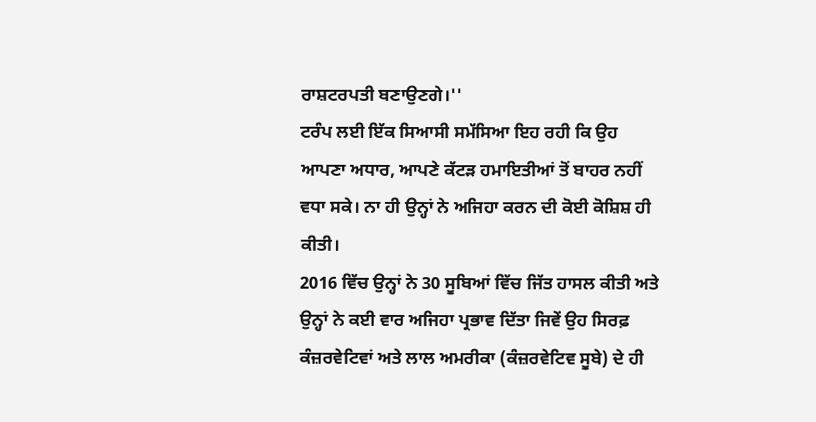ਰਾਸ਼ਟਰਪਤੀ ਬਣਾਉਣਗੇ।''
ਟਰੰਪ ਲਈ ਇੱਕ ਸਿਆਸੀ ਸਮੱਸਿਆ ਇਹ ਰਹੀ ਕਿ ਉਹ ਆਪਣਾ ਅਧਾਰ, ਆਪਣੇ ਕੱਟੜ ਹਮਾਇਤੀਆਂ ਤੋਂ ਬਾਹਰ ਨਹੀਂ ਵਧਾ ਸਕੇ। ਨਾ ਹੀ ਉਨ੍ਹਾਂ ਨੇ ਅਜਿਹਾ ਕਰਨ ਦੀ ਕੋਈ ਕੋਸ਼ਿਸ਼ ਹੀ ਕੀਤੀ।
2016 ਵਿੱਚ ਉਨ੍ਹਾਂ ਨੇ 30 ਸੂਬਿਆਂ ਵਿੱਚ ਜਿੱਤ ਹਾਸਲ ਕੀਤੀ ਅਤੇ ਉਨ੍ਹਾਂ ਨੇ ਕਈ ਵਾਰ ਅਜਿਹਾ ਪ੍ਰਭਾਵ ਦਿੱਤਾ ਜਿਵੇਂ ਉਹ ਸਿਰਫ਼ ਕੰਜ਼ਰਵੇਟਿਵਾਂ ਅਤੇ ਲਾਲ ਅਮਰੀਕਾ (ਕੰਜ਼ਰਵੇਟਿਵ ਸੂਬੇ) ਦੇ ਹੀ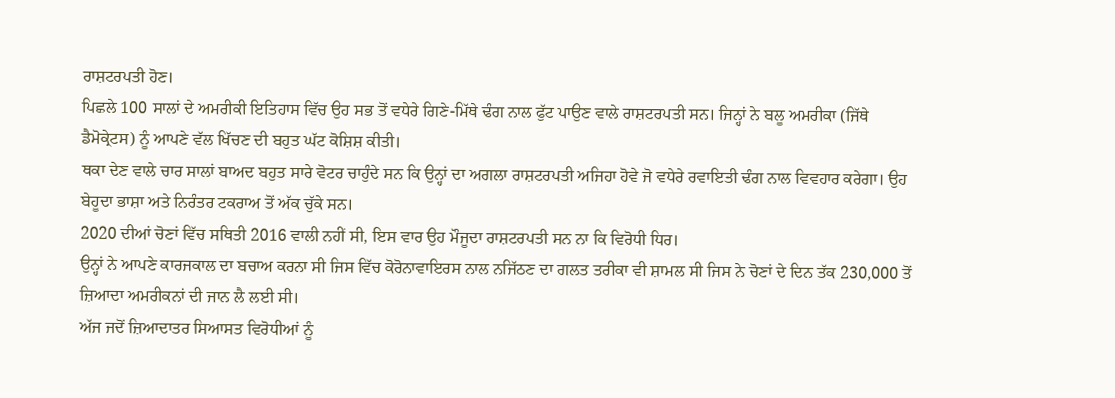ਰਾਸ਼ਟਰਪਤੀ ਹੋਣ।
ਪਿਛਲੇ 100 ਸਾਲਾਂ ਦੇ ਅਮਰੀਕੀ ਇਤਿਹਾਸ ਵਿੱਚ ਉਹ ਸਭ ਤੋਂ ਵਧੇਰੇ ਗਿਣੇ-ਮਿੱਥੇ ਢੰਗ ਨਾਲ ਫੁੱਟ ਪਾਉਣ ਵਾਲੇ ਰਾਸ਼ਟਰਪਤੀ ਸਨ। ਜਿਨ੍ਹਾਂ ਨੇ ਬਲੂ ਅਮਰੀਕਾ (ਜਿੱਥੇ ਡੈਮੋਕ੍ਰੇਟਸ) ਨੂੰ ਆਪਣੇ ਵੱਲ ਖਿੱਚਣ ਦੀ ਬਹੁਤ ਘੱਟ ਕੋਸ਼ਿਸ਼ ਕੀਤੀ।
ਥਕਾ ਦੇਣ ਵਾਲੇ ਚਾਰ ਸਾਲਾਂ ਬਾਅਦ ਬਹੁਤ ਸਾਰੇ ਵੋਟਰ ਚਾਹੁੰਦੇ ਸਨ ਕਿ ਉਨ੍ਹਾਂ ਦਾ ਅਗਲਾ ਰਾਸ਼ਟਰਪਤੀ ਅਜਿਹਾ ਹੋਵੇ ਜੋ ਵਧੇਰੇ ਰਵਾਇਤੀ ਢੰਗ ਨਾਲ ਵਿਵਹਾਰ ਕਰੇਗਾ। ਉਹ ਬੇਹੂਦਾ ਭਾਸ਼ਾ ਅਤੇ ਨਿਰੰਤਰ ਟਕਰਾਅ ਤੋਂ ਅੱਕ ਚੁੱਕੇ ਸਨ।
2020 ਦੀਆਂ ਚੋਣਾਂ ਵਿੱਚ ਸਥਿਤੀ 2016 ਵਾਲੀ ਨਹੀਂ ਸੀ, ਇਸ ਵਾਰ ਉਹ ਮੌਜੂਦਾ ਰਾਸ਼ਟਰਪਤੀ ਸਨ ਨਾ ਕਿ ਵਿਰੋਧੀ ਧਿਰ।
ਉਨ੍ਹਾਂ ਨੇ ਆਪਣੇ ਕਾਰਜਕਾਲ ਦਾ ਬਚਾਅ ਕਰਨਾ ਸੀ ਜਿਸ ਵਿੱਚ ਕੋਰੋਨਾਵਾਇਰਸ ਨਾਲ ਨਜਿੱਠਣ ਦਾ ਗਲਤ ਤਰੀਕਾ ਵੀ ਸ਼ਾਮਲ ਸੀ ਜਿਸ ਨੇ ਚੋਣਾਂ ਦੇ ਦਿਨ ਤੱਕ 230,000 ਤੋਂ ਜ਼ਿਆਦਾ ਅਮਰੀਕਨਾਂ ਦੀ ਜਾਨ ਲੈ ਲਈ ਸੀ।
ਅੱਜ ਜਦੋਂ ਜ਼ਿਆਦਾਤਰ ਸਿਆਸਤ ਵਿਰੋਧੀਆਂ ਨੂੰ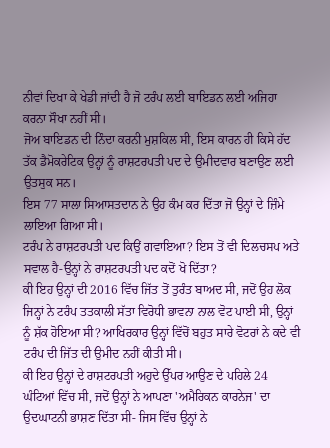ਨੀਵਾਂ ਦਿਖਾ ਕੇ ਖੇਡੀ ਜਾਂਦੀ ਹੈ ਜੋ ਟਰੰਪ ਲਈ ਬਾਇਡਨ ਲਈ ਅਜਿਹਾ ਕਰਨਾ ਸੌਖਾ ਨਹੀਂ ਸੀ।
ਜੋਅ ਬਾਇਡਨ ਦੀ ਨਿੰਦਾ ਕਰਨੀ ਮੁਸ਼ਕਿਲ ਸੀ, ਇਸ ਕਾਰਨ ਹੀ ਕਿਸੇ ਹੱਦ ਤੱਕ ਡੈਮੋਕਰੇਟਿਕ ਉਨ੍ਹਾਂ ਨੂੰ ਰਾਸ਼ਟਰਪਤੀ ਪਦ ਦੇ ਉਮੀਦਵਾਰ ਬਣਾਉਣ ਲਈ ਉਤਸੁਕ ਸਨ।
ਇਸ 77 ਸਾਲਾ ਸਿਆਸਤਦਾਨ ਨੇ ਉਹ ਕੰਮ ਕਰ ਦਿੱਤਾ ਜੋ ਉਨ੍ਹਾਂ ਦੇ ਜ਼ਿੰਮੇ ਲਾਇਆ ਗਿਆ ਸੀ।
ਟਰੰਪ ਨੇ ਰਾਸ਼ਟਰਪਤੀ ਪਦ ਕਿਉਂ ਗਵਾਇਆ? ਇਸ ਤੋਂ ਵੀ ਦਿਲਚਸਪ ਅਤੇ ਸਵਾਲ ਹੈ-ਉਨ੍ਹਾਂ ਨੇ ਰਾਸ਼ਟਰਪਤੀ ਪਦ ਕਦੋਂ ਖੋ ਦਿੱਤਾ?
ਕੀ ਇਹ ਉਨ੍ਹਾਂ ਦੀ 2016 ਵਿੱਚ ਜਿੱਤ ਤੋਂ ਤੁਰੰਤ ਬਾਅਦ ਸੀ, ਜਦੋਂ ਉਹ ਲੋਕ ਜਿਨ੍ਹਾਂ ਨੇ ਟਰੰਪ ਤਤਕਾਲੀ ਸੱਤਾ ਵਿਰੋਧੀ ਭਾਵਨਾ ਨਾਲ ਵੋਟ ਪਾਈ ਸੀ, ਉਨ੍ਹਾਂ ਨੂੰ ਸ਼ੱਕ ਹੋਇਆ ਸੀ? ਆਖਿਰਕਾਰ ਉਨ੍ਹਾਂ ਵਿੱਚੋਂ ਬਹੁਤ ਸਾਰੇ ਵੋਟਰਾਂ ਨੇ ਕਦੇ ਵੀ ਟਰੰਪ ਦੀ ਜਿੱਤ ਦੀ ਉਮੀਦ ਨਹੀਂ ਕੀਤੀ ਸੀ।
ਕੀ ਇਹ ਉਨ੍ਹਾਂ ਦੇ ਰਾਸ਼ਟਰਪਤੀ ਅਹੁਦੇ ਉੱਪਰ ਆਉਣ ਦੇ ਪਹਿਲੇ 24 ਘੰਟਿਆਂ ਵਿੱਚ ਸੀ, ਜਦੋਂ ਉਨ੍ਹਾਂ ਨੇ ਆਪਣਾ 'ਅਮੈਰਿਕਨ ਕਾਰਨੇਜ' ਦਾ ਉਦਘਾਟਨੀ ਭਾਸ਼ਣ ਦਿੱਤਾ ਸੀ- ਜਿਸ ਵਿੱਚ ਉਨ੍ਹਾਂ ਨੇ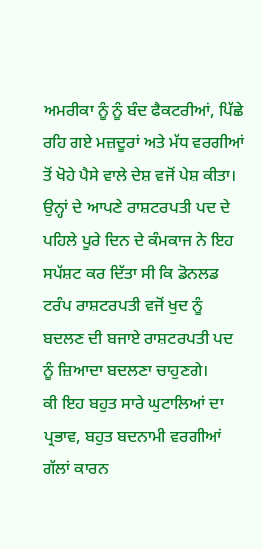ਅਮਰੀਕਾ ਨੂੰ ਨੂੰ ਬੰਦ ਫੈਕਟਰੀਆਂ, ਪਿੱਛੇ ਰਹਿ ਗਏ ਮਜ਼ਦੂਰਾਂ ਅਤੇ ਮੱਧ ਵਰਗੀਆਂ ਤੋਂ ਖੋਹੇ ਪੈਸੇ ਵਾਲੇ ਦੇਸ਼ ਵਜੋਂ ਪੇਸ਼ ਕੀਤਾ।
ਉਨ੍ਹਾਂ ਦੇ ਆਪਣੇ ਰਾਸ਼ਟਰਪਤੀ ਪਦ ਦੇ ਪਹਿਲੇ ਪੂਰੇ ਦਿਨ ਦੇ ਕੰਮਕਾਜ ਨੇ ਇਹ ਸਪੱਸ਼ਟ ਕਰ ਦਿੱਤਾ ਸੀ ਕਿ ਡੋਨਲਡ ਟਰੰਪ ਰਾਸ਼ਟਰਪਤੀ ਵਜੋਂ ਖੁਦ ਨੂੰ ਬਦਲਣ ਦੀ ਬਜਾਏ ਰਾਸ਼ਟਰਪਤੀ ਪਦ ਨੂੰ ਜ਼ਿਆਦਾ ਬਦਲਣਾ ਚਾਹੁਣਗੇ।
ਕੀ ਇਹ ਬਹੁਤ ਸਾਰੇ ਘੁਟਾਲਿਆਂ ਦਾ ਪ੍ਰਭਾਵ, ਬਹੁਤ ਬਦਨਾਮੀ ਵਰਗੀਆਂ ਗੱਲਾਂ ਕਾਰਨ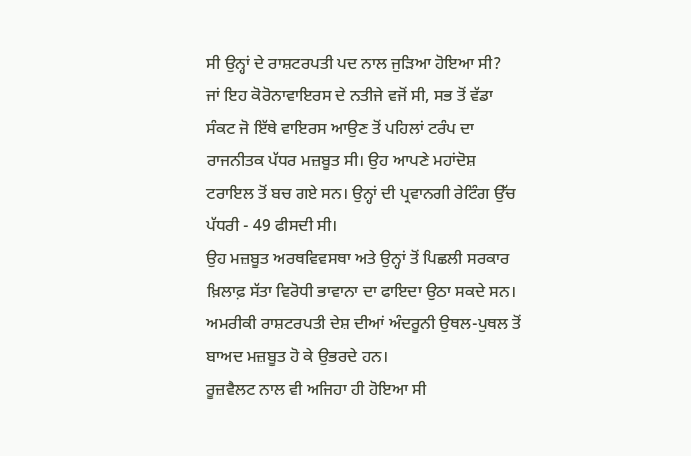ਸੀ ਉਨ੍ਹਾਂ ਦੇ ਰਾਸ਼ਟਰਪਤੀ ਪਦ ਨਾਲ ਜੁੜਿਆ ਹੋਇਆ ਸੀ?
ਜਾਂ ਇਹ ਕੋਰੋਨਾਵਾਇਰਸ ਦੇ ਨਤੀਜੇ ਵਜੋਂ ਸੀ, ਸਭ ਤੋਂ ਵੱਡਾ ਸੰਕਟ ਜੋ ਇੱਥੇ ਵਾਇਰਸ ਆਉਣ ਤੋਂ ਪਹਿਲਾਂ ਟਰੰਪ ਦਾ ਰਾਜਨੀਤਕ ਪੱਧਰ ਮਜ਼ਬੂਤ ਸੀ। ਉਹ ਆਪਣੇ ਮਹਾਂਦੋਸ਼ ਟਰਾਇਲ ਤੋਂ ਬਚ ਗਏ ਸਨ। ਉਨ੍ਹਾਂ ਦੀ ਪ੍ਰਵਾਨਗੀ ਰੇਟਿੰਗ ਉੱਚ ਪੱਧਰੀ - 49 ਫੀਸਦੀ ਸੀ।
ਉਹ ਮਜ਼ਬੂਤ ਅਰਥਵਿਵਸਥਾ ਅਤੇ ਉਨ੍ਹਾਂ ਤੋਂ ਪਿਛਲੀ ਸਰਕਾਰ ਖ਼ਿਲਾਫ਼ ਸੱਤਾ ਵਿਰੋਧੀ ਭਾਵਾਨਾ ਦਾ ਫਾਇਦਾ ਉਠਾ ਸਕਦੇ ਸਨ। ਅਮਰੀਕੀ ਰਾਸ਼ਟਰਪਤੀ ਦੇਸ਼ ਦੀਆਂ ਅੰਦਰੂਨੀ ਉਥਲ-ਪੁਥਲ ਤੋਂ ਬਾਅਦ ਮਜ਼ਬੂਤ ਹੋ ਕੇ ਉਭਰਦੇ ਹਨ।
ਰੂਜ਼ਵੈਲਟ ਨਾਲ ਵੀ ਅਜਿਹਾ ਹੀ ਹੋਇਆ ਸੀ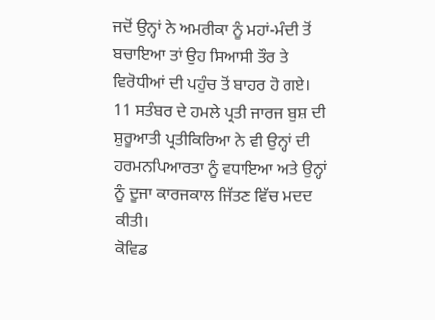ਜਦੋਂ ਉਨ੍ਹਾਂ ਨੇ ਅਮਰੀਕਾ ਨੂੰ ਮਹਾਂ-ਮੰਦੀ ਤੋਂ ਬਚਾਇਆ ਤਾਂ ਉਹ ਸਿਆਸੀ ਤੌਰ ਤੇ ਵਿਰੋਧੀਆਂ ਦੀ ਪਹੁੰਚ ਤੋਂ ਬਾਹਰ ਹੋ ਗਏ।
11 ਸਤੰਬਰ ਦੇ ਹਮਲੇ ਪ੍ਰਤੀ ਜਾਰਜ ਬੁਸ਼ ਦੀ ਸ਼ੁਰੂਆਤੀ ਪ੍ਰਤੀਕਿਰਿਆ ਨੇ ਵੀ ਉਨ੍ਹਾਂ ਦੀ ਹਰਮਨਪਿਆਰਤਾ ਨੂੰ ਵਧਾਇਆ ਅਤੇ ਉਨ੍ਹਾਂ ਨੂੰ ਦੂਜਾ ਕਾਰਜਕਾਲ ਜਿੱਤਣ ਵਿੱਚ ਮਦਦ ਕੀਤੀ।
ਕੋਵਿਡ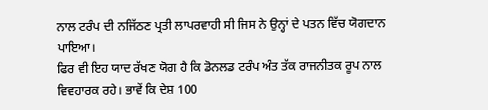ਨਾਲ ਟਰੰਪ ਦੀ ਨਜਿੱਠਣ ਪ੍ਰਤੀ ਲਾਪਰਵਾਹੀ ਸੀ ਜਿਸ ਨੇ ਉਨ੍ਹਾਂ ਦੇ ਪਤਨ ਵਿੱਚ ਯੋਗਦਾਨ ਪਾਇਆ।
ਫਿਰ ਵੀ ਇਹ ਯਾਦ ਰੱਖਣ ਯੋਗ ਹੈ ਕਿ ਡੋਨਲਡ ਟਰੰਪ ਅੰਤ ਤੱਕ ਰਾਜਨੀਤਕ ਰੂਪ ਨਾਲ ਵਿਵਹਾਰਕ ਰਹੇ। ਭਾਵੇਂ ਕਿ ਦੇਸ਼ 100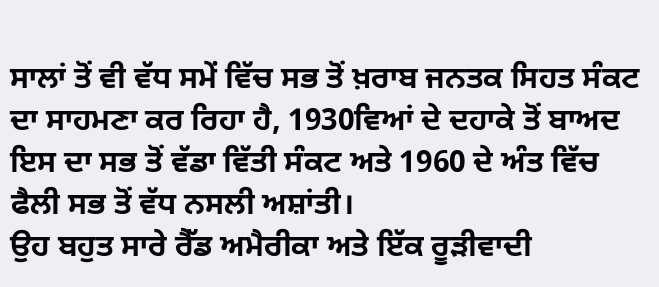ਸਾਲਾਂ ਤੋਂ ਵੀ ਵੱਧ ਸਮੇਂ ਵਿੱਚ ਸਭ ਤੋਂ ਖ਼ਰਾਬ ਜਨਤਕ ਸਿਹਤ ਸੰਕਟ ਦਾ ਸਾਹਮਣਾ ਕਰ ਰਿਹਾ ਹੈ, 1930ਵਿਆਂ ਦੇ ਦਹਾਕੇ ਤੋਂ ਬਾਅਦ ਇਸ ਦਾ ਸਭ ਤੋਂ ਵੱਡਾ ਵਿੱਤੀ ਸੰਕਟ ਅਤੇ 1960 ਦੇ ਅੰਤ ਵਿੱਚ ਫੈਲੀ ਸਭ ਤੋਂ ਵੱਧ ਨਸਲੀ ਅਸ਼ਾਂਤੀ।
ਉਹ ਬਹੁਤ ਸਾਰੇ ਰੈੱਡ ਅਮੈਰੀਕਾ ਅਤੇ ਇੱਕ ਰੂੜੀਵਾਦੀ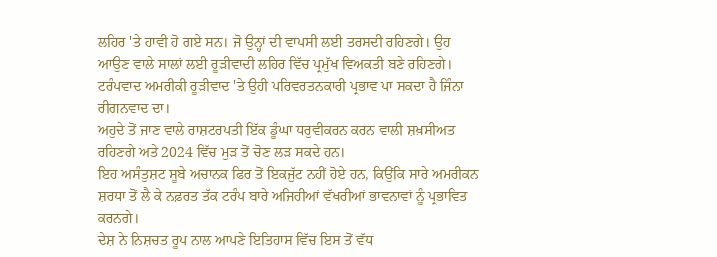ਲਹਿਰ 'ਤੇ ਹਾਵੀ ਹੋ ਗਏ ਸਨ। ਜੋ ਉਨ੍ਹਾਂ ਦੀ ਵਾਪਸੀ ਲਈ ਤਰਸਦੀ ਰਹਿਣਗੇ। ਉਹ ਆਉਣ ਵਾਲੇ ਸਾਲਾਂ ਲਈ ਰੂੜੀਵਾਦੀ ਲਹਿਰ ਵਿੱਚ ਪ੍ਰਮੁੱਖ ਵਿਅਕਤੀ ਬਣੇ ਰਹਿਣਗੇ। ਟਰੰਪਵਾਦ ਅਮਰੀਕੀ ਰੂੜੀਵਾਦ 'ਤੇ ਉਹੀ ਪਰਿਵਰਤਨਕਾਰੀ ਪ੍ਰਭਾਵ ਪਾ ਸਕਦਾ ਹੈ ਜਿੰਨਾ ਰੀਗਨਵਾਦ ਦਾ।
ਅਹੁਦੇ ਤੋਂ ਜਾਣ ਵਾਲੇ ਰਾਸ਼ਟਰਪਤੀ ਇੱਕ ਡੂੰਘਾ ਧਰੁਵੀਕਰਨ ਕਰਨ ਵਾਲੀ ਸ਼ਖ਼ਸੀਅਤ ਰਹਿਣਗੇ ਅਤੇ 2024 ਵਿੱਚ ਮੁੜ ਤੋਂ ਚੋਣ ਲੜ ਸਕਦੇ ਹਨ।
ਇਹ ਅਸੰਤੁਸ਼ਟ ਸੂਬੇ ਅਚਾਨਕ ਫਿਰ ਤੋਂ ਇਕਜੁੱਟ ਨਹੀਂ ਹੋਏ ਹਨ, ਕਿਉਂਕਿ ਸਾਰੇ ਅਮਰੀਕਨ ਸ਼ਰਧਾ ਤੋਂ ਲੈ ਕੇ ਨਫ਼ਰਤ ਤੱਕ ਟਰੰਪ ਬਾਰੇ ਅਜਿਹੀਆਂ ਵੱਖਰੀਆਂ ਭਾਵਨਾਵਾਂ ਨੂੰ ਪ੍ਰਭਾਵਿਤ ਕਰਨਗੇ।
ਦੇਸ਼ ਨੇ ਨਿਸ਼ਚਤ ਰੂਪ ਨਾਲ ਆਪਣੇ ਇਤਿਹਾਸ ਵਿੱਚ ਇਸ ਤੋਂ ਵੱਧ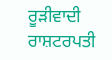ਰੂੜੀਵਾਦੀ ਰਾਸ਼ਟਰਪਤੀ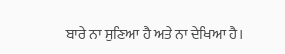ਬਾਰੇ ਨਾ ਸੁਣਿਆ ਹੈ ਅਤੇ ਨਾ ਦੇਖਿਆ ਹੈ।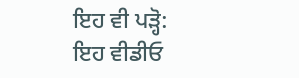ਇਹ ਵੀ ਪੜ੍ਹੋ:
ਇਹ ਵੀਡੀਓ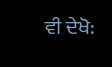ਵੀ ਦੇਖੋ: